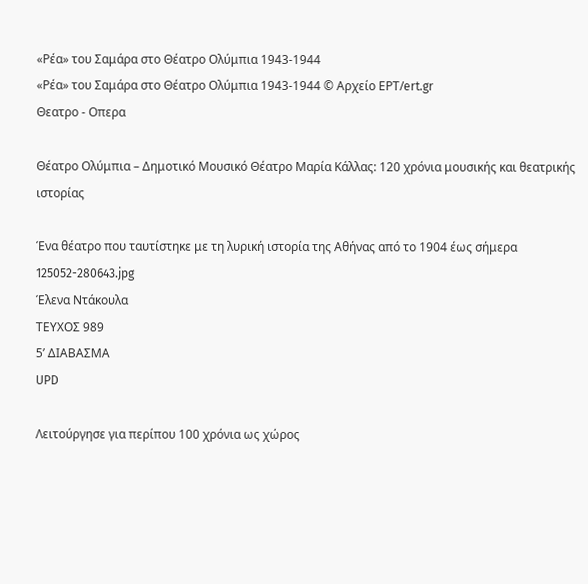«Ρέα» του Σαμάρα στο Θέατρο Ολύμπια 1943-1944
«Ρέα» του Σαμάρα στο Θέατρο Ολύμπια 1943-1944 © Αρχείο ΕΡΤ/ert.gr
Θεατρο - Οπερα

Θέατρο Ολύμπια – Δημοτικό Μουσικό Θέατρο Μαρία Κάλλας: 120 χρόνια μουσικής και θεατρικής ιστορίας

Ένα θέατρο που ταυτίστηκε με τη λυρική ιστορία της Αθήνας από το 1904 έως σήμερα
125052-280643.jpg
Έλενα Ντάκουλα
ΤΕΥΧΟΣ 989
5’ ΔΙΑΒΑΣΜΑ
UPD

Λειτούργησε για περίπου 100 χρόνια ως χώρος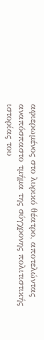αφιερωμένος στο λυρικό θέατρο, αποτελώντας αναπόσπαστο τμήμα της σύγχρονης πολιτιστικής ιστορίας του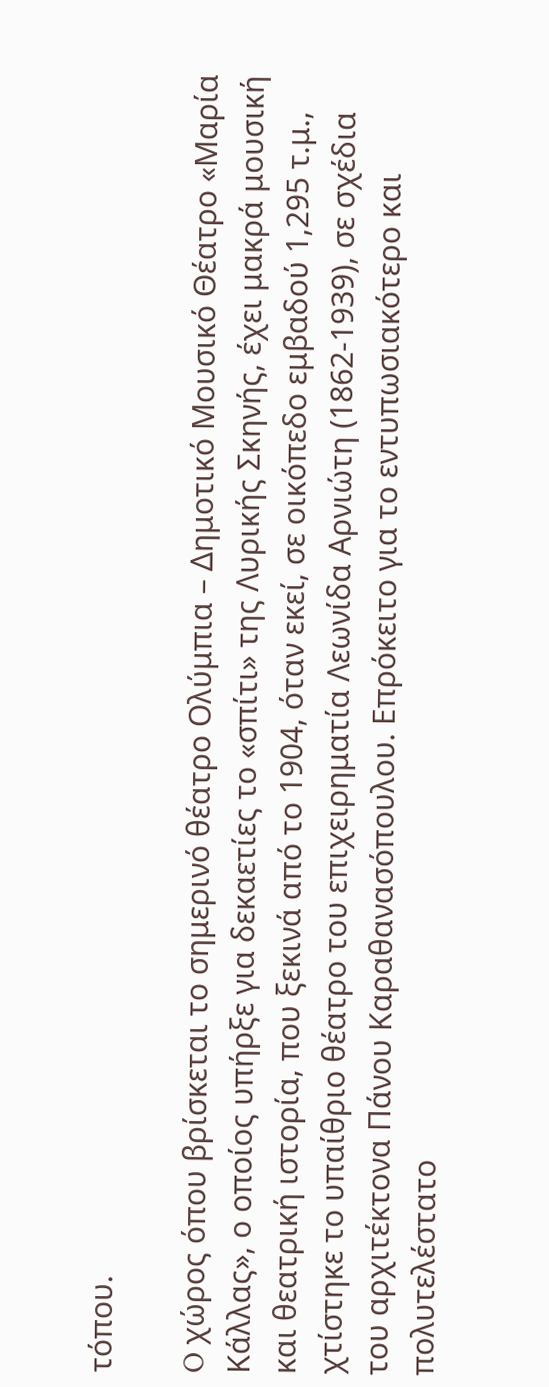τόπου.

O χώρος όπου βρίσκεται το σημερινό θέατρο Ολύμπια – Δημοτικό Μουσικό Θέατρο «Μαρία Κάλλας», ο οποίος υπήρξε για δεκαετίες το «σπίτι» της Λυρικής Σκηνής, έχει μακρά μουσική και θεατρική ιστορία, που ξεκινά από το 1904, όταν εκεί, σε οικόπεδο εμβαδού 1,295 τ.μ., χτίστηκε το υπαίθριο θέατρο του επιχειρηματία Λεωνίδα Αρνιώτη (1862-1939), σε σχέδια του αρχιτέκτονα Πάνου Καραθανασόπουλου. Επρόκειτο για το εντυπωσιακότερο και πολυτελέστατο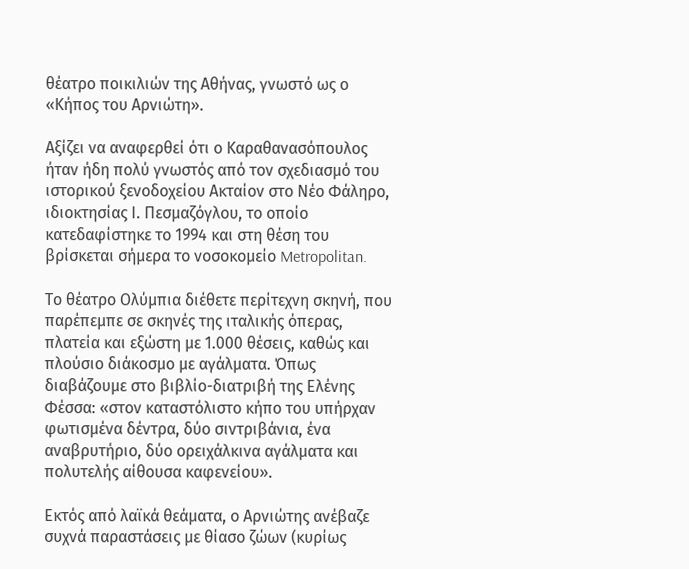θέατρο ποικιλιών της Αθήνας, γνωστό ως ο «Κήπος του Αρνιώτη».

Αξίζει να αναφερθεί ότι ο Καραθανασόπουλος ήταν ήδη πολύ γνωστός από τον σχεδιασμό του ιστορικού ξενοδοχείου Ακταίον στο Νέο Φάληρο, ιδιοκτησίας Ι. Πεσμαζόγλου, το οποίο κατεδαφίστηκε το 1994 και στη θέση του βρίσκεται σήμερα το νοσοκομείο Metropolitan.

Το θέατρο Ολύμπια διέθετε περίτεχνη σκηνή, που παρέπεμπε σε σκηνές της ιταλικής όπερας, πλατεία και εξώστη με 1.000 θέσεις, καθώς και πλούσιο διάκοσμο με αγάλματα. Όπως διαβάζουμε στο βιβλίο-διατριβή της Ελένης Φέσσα: «στον καταστόλιστο κήπο του υπήρχαν φωτισμένα δέντρα, δύο σιντριβάνια, ένα αναβρυτήριο, δύο ορειχάλκινα αγάλματα και πολυτελής αίθουσα καφενείου».

Εκτός από λαϊκά θεάματα, ο Αρνιώτης ανέβαζε συχνά παραστάσεις με θίασο ζώων (κυρίως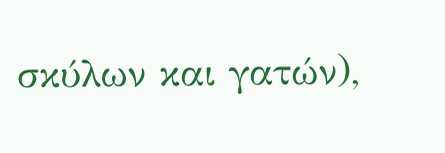σκύλων και γατών),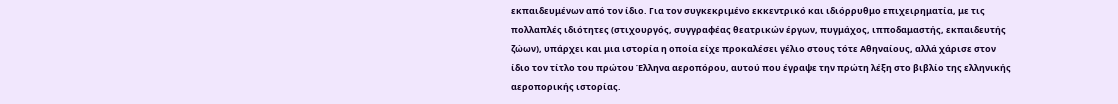εκπαιδευμένων από τον ίδιο. Για τον συγκεκριμένο εκκεντρικό και ιδιόρρυθμο επιχειρηματία, με τις πολλαπλές ιδιότητες (στιχουργός, συγγραφέας θεατρικών έργων, πυγμάχος, ιπποδαμαστής, εκπαιδευτής ζώων), υπάρχει και μια ιστορία η οποία είχε προκαλέσει γέλιο στους τότε Αθηναίους, αλλά χάρισε στον ίδιο τον τίτλο του πρώτου Έλληνα αεροπόρου, αυτού που έγραψε την πρώτη λέξη στο βιβλίο της ελληνικής αεροπορικής ιστορίας.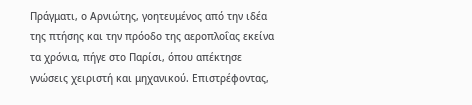Πράγματι, ο Αρνιώτης, γοητευμένος από την ιδέα της πτήσης και την πρόοδο της αεροπλοΐας εκείνα τα χρόνια, πήγε στο Παρίσι, όπου απέκτησε γνώσεις χειριστή και μηχανικού. Επιστρέφοντας,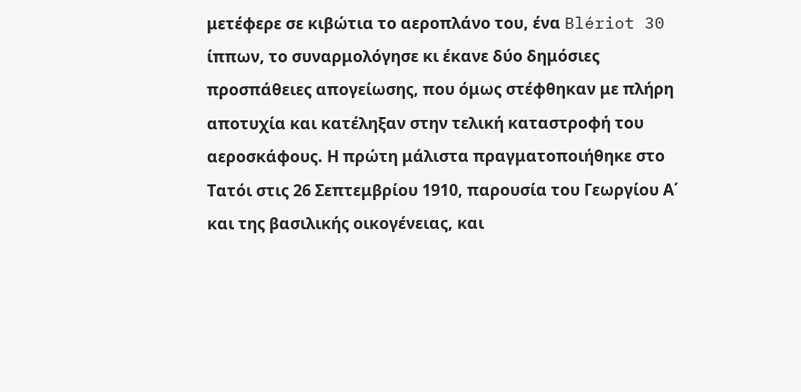μετέφερε σε κιβώτια το αεροπλάνο του, ένα Blériot 30 ίππων, το συναρμολόγησε κι έκανε δύο δημόσιες προσπάθειες απογείωσης, που όμως στέφθηκαν με πλήρη αποτυχία και κατέληξαν στην τελική καταστροφή του αεροσκάφους. Η πρώτη μάλιστα πραγματοποιήθηκε στο Τατόι στις 26 Σεπτεμβρίου 1910, παρουσία του Γεωργίου Α΄ και της βασιλικής οικογένειας, και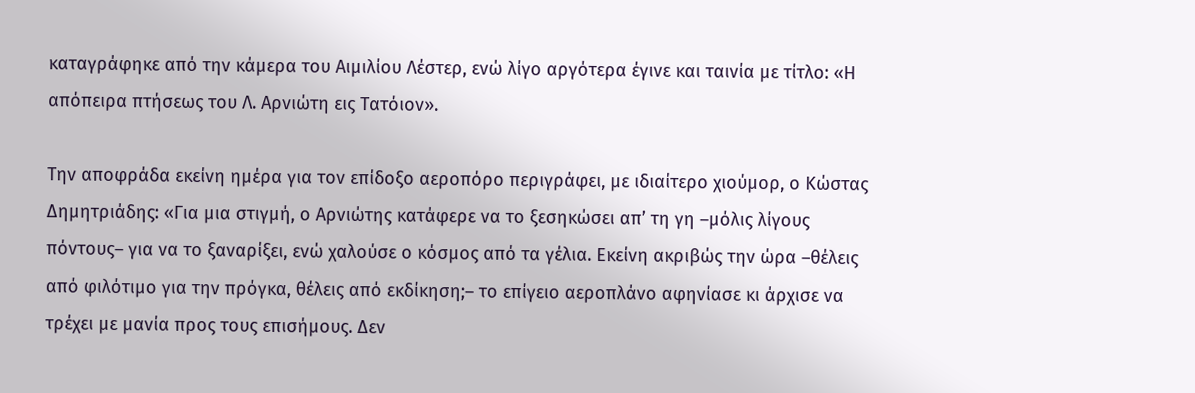καταγράφηκε από την κάμερα του Αιμιλίου Λέστερ, ενώ λίγο αργότερα έγινε και ταινία με τίτλο: «Η απόπειρα πτήσεως του Λ. Αρνιώτη εις Τατόιον».

Την αποφράδα εκείνη ημέρα για τον επίδοξο αεροπόρο περιγράφει, με ιδιαίτερο χιούμορ, ο Κώστας Δημητριάδης: «Για μια στιγμή, ο Αρνιώτης κατάφερε να το ξεσηκώσει απ’ τη γη –μόλις λίγους πόντους– για να το ξαναρίξει, ενώ χαλούσε ο κόσμος από τα γέλια. Εκείνη ακριβώς την ώρα –θέλεις από φιλότιμο για την πρόγκα, θέλεις από εκδίκηση;– το επίγειο αεροπλάνο αφηνίασε κι άρχισε να τρέχει με μανία προς τους επισήμους. Δεν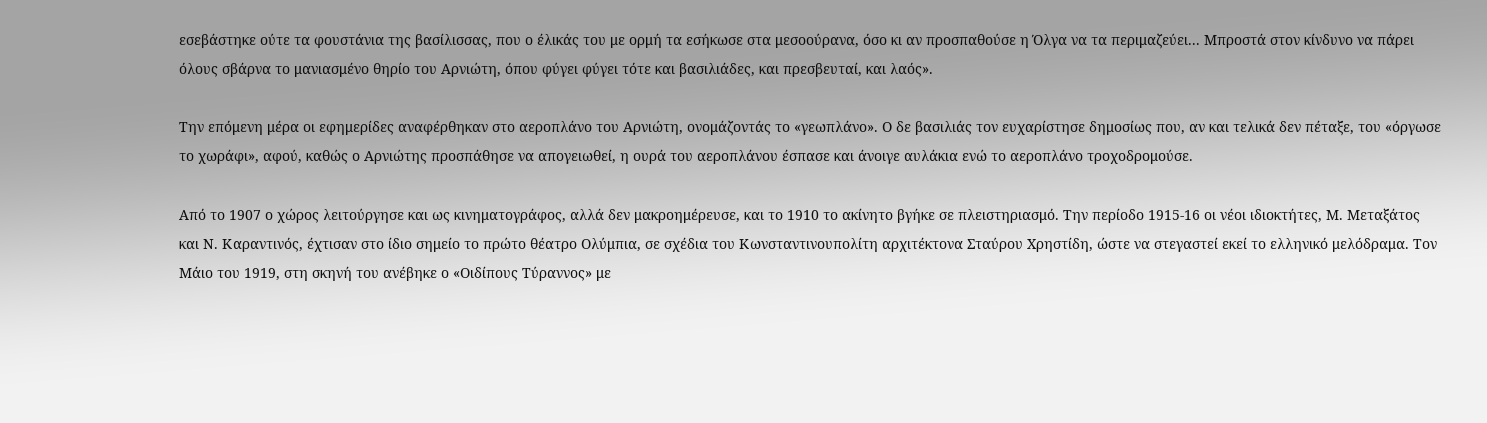εσεβάστηκε ούτε τα φουστάνια της βασίλισσας, που ο έλικάς του με ορμή τα εσήκωσε στα μεσοούρανα, όσο κι αν προσπαθούσε η Όλγα να τα περιμαζεύει... Μπροστά στον κίνδυνο να πάρει όλους σβάρνα το μανιασμένο θηρίο του Αρνιώτη, όπου φύγει φύγει τότε και βασιλιάδες, και πρεσβευταί, και λαός».

Την επόμενη μέρα οι εφημερίδες αναφέρθηκαν στο αεροπλάνο του Αρνιώτη, ονομάζοντάς το «γεωπλάνο». Ο δε βασιλιάς τον ευχαρίστησε δημοσίως που, αν και τελικά δεν πέταξε, του «όργωσε το χωράφι», αφού, καθώς ο Αρνιώτης προσπάθησε να απογειωθεί, η ουρά του αεροπλάνου έσπασε και άνοιγε αυλάκια ενώ το αεροπλάνο τροχοδρομούσε.

Από το 1907 ο χώρος λειτούργησε και ως κινηματογράφος, αλλά δεν μακροημέρευσε, και το 1910 το ακίνητο βγήκε σε πλειστηριασμό. Την περίοδο 1915-16 οι νέοι ιδιοκτήτες, Μ. Μεταξάτος και Ν. Καραντινός, έχτισαν στο ίδιο σημείο το πρώτο θέατρο Ολύμπια, σε σχέδια του Κωνσταντινουπολίτη αρχιτέκτονα Σταύρου Χρηστίδη, ώστε να στεγαστεί εκεί το ελληνικό μελόδραμα. Τον Μάιο του 1919, στη σκηνή του ανέβηκε ο «Οιδίπους Τύραννος» με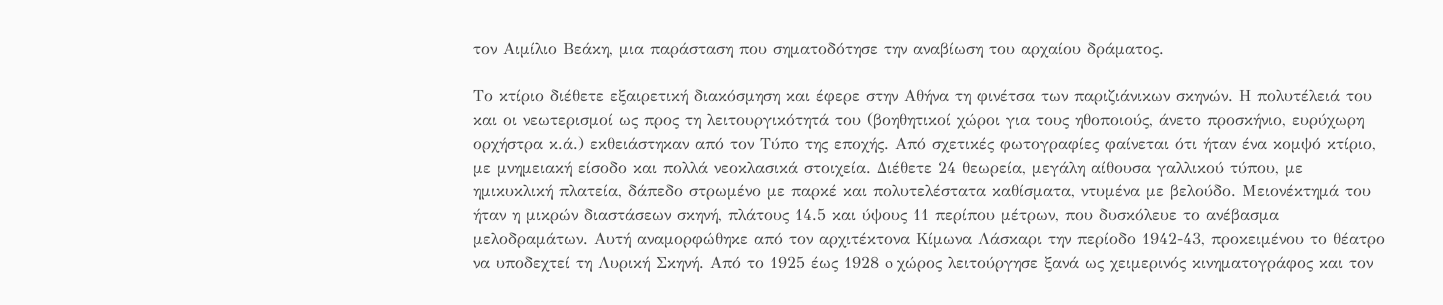τον Αιμίλιο Βεάκη, μια παράσταση που σηματοδότησε την αναβίωση του αρχαίου δράματος.

Το κτίριο διέθετε εξαιρετική διακόσμηση και έφερε στην Αθήνα τη φινέτσα των παριζιάνικων σκηνών. Η πολυτέλειά του και οι νεωτερισμοί ως προς τη λειτουργικότητά του (βοηθητικοί χώροι για τους ηθοποιούς, άνετο προσκήνιο, ευρύχωρη ορχήστρα κ.ά.) εκθειάστηκαν από τον Τύπο της εποχής. Από σχετικές φωτογραφίες φαίνεται ότι ήταν ένα κομψό κτίριο, με μνημειακή είσοδο και πολλά νεοκλασικά στοιχεία. Διέθετε 24 θεωρεία, μεγάλη αίθουσα γαλλικού τύπου, με ημικυκλική πλατεία, δάπεδο στρωμένο με παρκέ και πολυτελέστατα καθίσματα, ντυμένα με βελούδο. Μειονέκτημά του ήταν η μικρών διαστάσεων σκηνή, πλάτους 14.5 και ύψους 11 περίπου μέτρων, που δυσκόλευε το ανέβασμα μελοδραμάτων. Αυτή αναμορφώθηκε από τον αρχιτέκτονα Κίμωνα Λάσκαρι την περίοδο 1942-43, προκειμένου το θέατρο να υποδεχτεί τη Λυρική Σκηνή. Από το 1925 έως 1928 o χώρος λειτούργησε ξανά ως χειμερινός κινηματογράφος και τον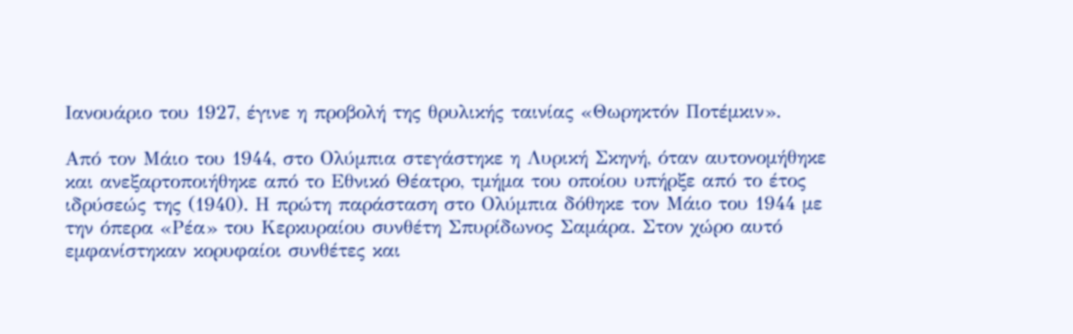Ιανουάριο του 1927, έγινε η προβολή της θρυλικής ταινίας «Θωρηκτόν Ποτέμκιν».

Από τον Μάιο του 1944, στο Ολύμπια στεγάστηκε η Λυρική Σκηνή, όταν αυτονομήθηκε και ανεξαρτοποιήθηκε από το Εθνικό Θέατρο, τμήμα του οποίου υπήρξε από το έτος ιδρύσεώς της (1940). Η πρώτη παράσταση στο Ολύμπια δόθηκε τον Μάιο του 1944 με την όπερα «Ρέα» του Κερκυραίου συνθέτη Σπυρίδωνος Σαμάρα. Στον χώρο αυτό εμφανίστηκαν κορυφαίοι συνθέτες και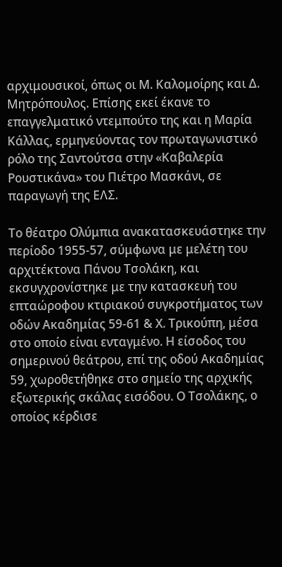αρχιμουσικοί, όπως οι Μ. Καλομοίρης και Δ. Μητρόπουλος. Επίσης εκεί έκανε το επαγγελματικό ντεμπούτο της και η Μαρία Κάλλας, ερμηνεύοντας τον πρωταγωνιστικό ρόλο της Σαντούτσα στην «Καβαλερία Ρουστικάνα» του Πιέτρο Μασκάνι, σε παραγωγή της ΕΛΣ.

Το θέατρο Ολύμπια ανακατασκευάστηκε την περίοδο 1955-57, σύμφωνα με μελέτη του αρχιτέκτονα Πάνου Τσολάκη, και εκσυγχρονίστηκε με την κατασκευή του επταώροφου κτιριακού συγκροτήματος των οδών Ακαδημίας 59-61 & Χ. Τρικούπη, μέσα στο οποίο είναι ενταγμένο. Η είσοδος του σημερινού θεάτρου, επί της οδού Ακαδημίας 59, χωροθετήθηκε στο σημείο της αρχικής εξωτερικής σκάλας εισόδου. Ο Τσολάκης, ο οποίος κέρδισε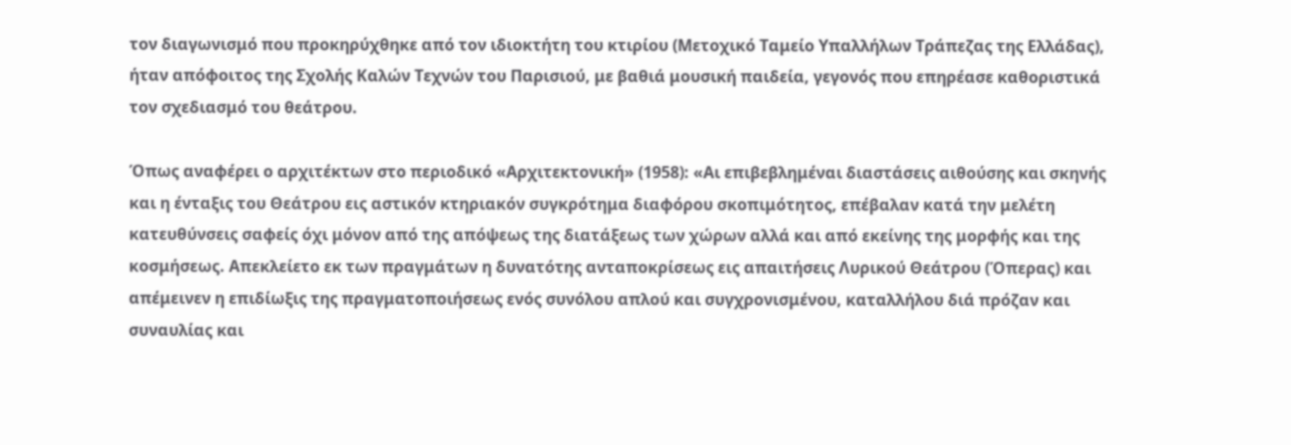τον διαγωνισμό που προκηρύχθηκε από τον ιδιοκτήτη του κτιρίου (Μετοχικό Ταμείο Υπαλλήλων Τράπεζας της Ελλάδας), ήταν απόφοιτος της Σχολής Καλών Τεχνών του Παρισιού, με βαθιά μουσική παιδεία, γεγονός που επηρέασε καθοριστικά τον σχεδιασμό του θεάτρου.

Όπως αναφέρει ο αρχιτέκτων στο περιοδικό «Αρχιτεκτονική» (1958): «Αι επιβεβλημέναι διαστάσεις αιθούσης και σκηνής και η ένταξις του Θεάτρου εις αστικόν κτηριακόν συγκρότημα διαφόρου σκοπιμότητος, επέβαλαν κατά την μελέτη κατευθύνσεις σαφείς όχι μόνον από της απόψεως της διατάξεως των χώρων αλλά και από εκείνης της μορφής και της κοσμήσεως. Απεκλείετο εκ των πραγμάτων η δυνατότης ανταποκρίσεως εις απαιτήσεις Λυρικού Θεάτρου (Όπερας) και απέμεινεν η επιδίωξις της πραγματοποιήσεως ενός συνόλου απλού και συγχρονισμένου, καταλλήλου διά πρόζαν και συναυλίας και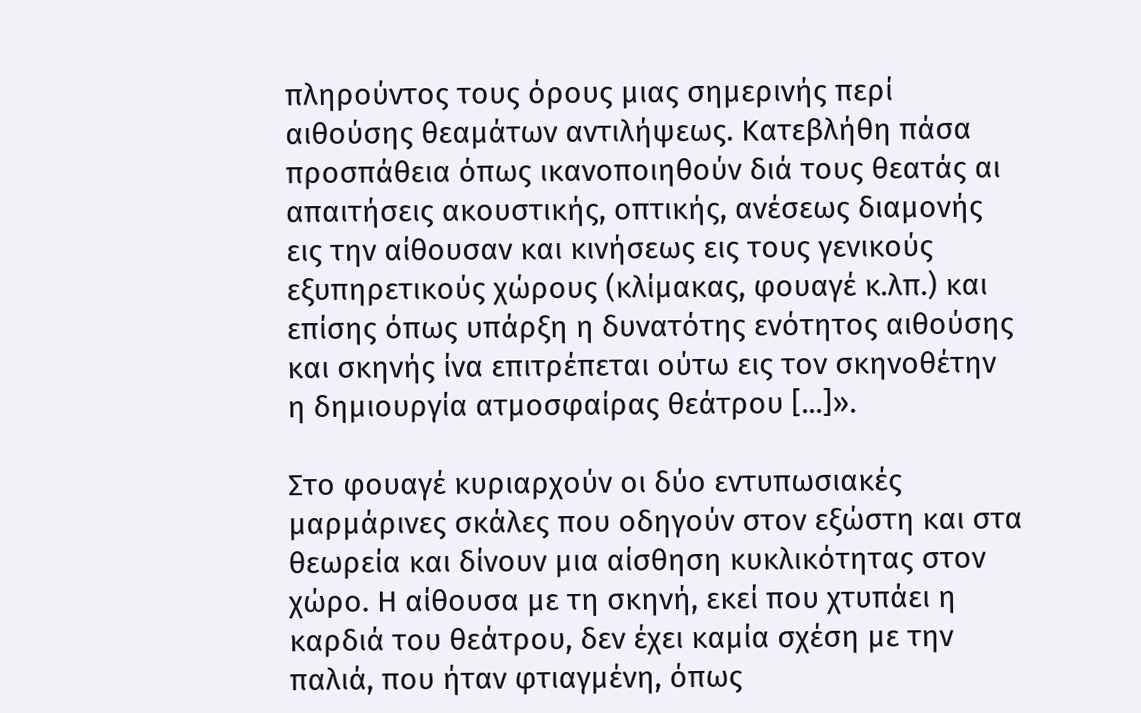πληρούντος τους όρους μιας σημερινής περί αιθούσης θεαμάτων αντιλήψεως. Κατεβλήθη πάσα προσπάθεια όπως ικανοποιηθούν διά τους θεατάς αι απαιτήσεις ακουστικής, οπτικής, ανέσεως διαμονής εις την αίθουσαν και κινήσεως εις τους γενικούς εξυπηρετικούς χώρους (κλίμακας, φουαγέ κ.λπ.) και επίσης όπως υπάρξη η δυνατότης ενότητος αιθούσης και σκηνής ίνα επιτρέπεται ούτω εις τον σκηνοθέτην η δημιουργία ατμοσφαίρας θεάτρου [...]».

Στο φουαγέ κυριαρχούν οι δύο εντυπωσιακές μαρμάρινες σκάλες που οδηγούν στον εξώστη και στα θεωρεία και δίνουν μια αίσθηση κυκλικότητας στον χώρο. Η αίθουσα με τη σκηνή, εκεί που χτυπάει η καρδιά του θεάτρου, δεν έχει καμία σχέση με την παλιά, που ήταν φτιαγμένη, όπως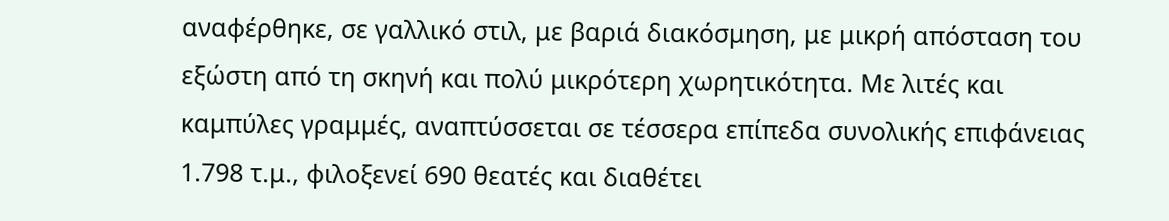αναφέρθηκε, σε γαλλικό στιλ, με βαριά διακόσμηση, με μικρή απόσταση του εξώστη από τη σκηνή και πολύ μικρότερη χωρητικότητα. Με λιτές και καμπύλες γραμμές, αναπτύσσεται σε τέσσερα επίπεδα συνολικής επιφάνειας 1.798 τ.μ., φιλοξενεί 690 θεατές και διαθέτει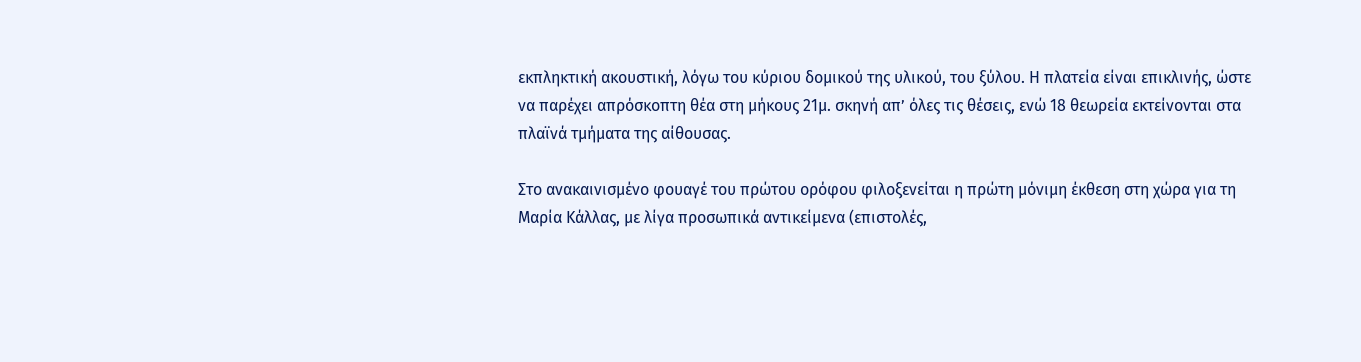εκπληκτική ακουστική, λόγω του κύριου δομικού της υλικού, του ξύλου. Η πλατεία είναι επικλινής, ώστε να παρέχει απρόσκοπτη θέα στη μήκους 21μ. σκηνή απ’ όλες τις θέσεις, ενώ 18 θεωρεία εκτείνονται στα πλαϊνά τμήματα της αίθουσας.

Στο ανακαινισμένο φουαγέ του πρώτου ορόφου φιλοξενείται η πρώτη μόνιμη έκθεση στη χώρα για τη Μαρία Κάλλας, με λίγα προσωπικά αντικείμενα (επιστολές,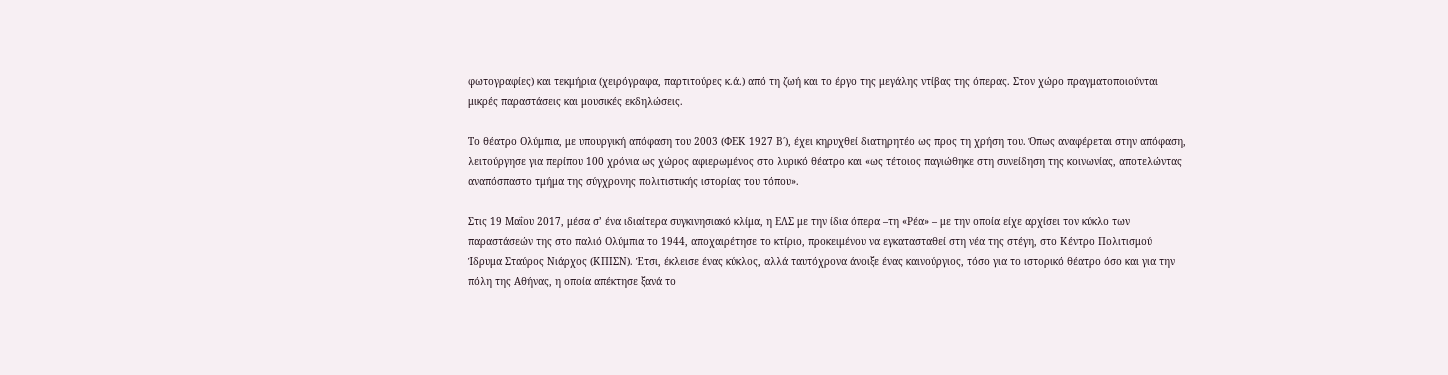φωτογραφίες) και τεκμήρια (χειρόγραφα, παρτιτούρες κ.ά.) από τη ζωή και το έργο της μεγάλης ντίβας της όπερας. Στον χώρο πραγματοποιούνται μικρές παραστάσεις και μουσικές εκδηλώσεις.

Το θέατρο Ολύμπια, με υπουργική απόφαση του 2003 (ΦΕΚ 1927 Β΄), έχει κηρυχθεί διατηρητέο ως προς τη χρήση του. Όπως αναφέρεται στην απόφαση, λειτούργησε για περίπου 100 χρόνια ως χώρος αφιερωμένος στο λυρικό θέατρο και «ως τέτοιος παγιώθηκε στη συνείδηση της κοινωνίας, αποτελώντας αναπόσπαστο τμήμα της σύγχρονης πολιτιστικής ιστορίας του τόπου».

Στις 19 Μαΐου 2017, μέσα σ’ ένα ιδιαίτερα συγκινησιακό κλίμα, η ΕΛΣ με την ίδια όπερα –τη «Ρέα» – με την οποία είχε αρχίσει τον κύκλο των παραστάσεών της στο παλιό Ολύμπια το 1944, αποχαιρέτησε το κτίριο, προκειμένου να εγκατασταθεί στη νέα της στέγη, στο Κέντρο Πολιτισμού Ίδρυμα Σταύρος Νιάρχος (ΚΠΙΣΝ). Έτσι, έκλεισε ένας κύκλος, αλλά ταυτόχρονα άνοιξε ένας καινούργιος, τόσο για το ιστορικό θέατρο όσο και για την πόλη της Αθήνας, η οποία απέκτησε ξανά το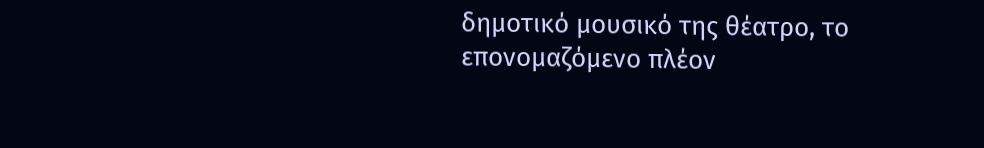δημοτικό μουσικό της θέατρο, το επονομαζόμενο πλέον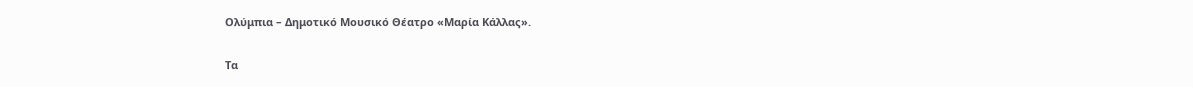Ολύμπια – Δημοτικό Μουσικό Θέατρο «Μαρία Κάλλας».

Τα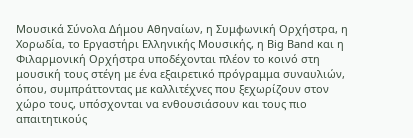Μουσικά Σύνολα Δήμου Αθηναίων, η Συμφωνική Ορχήστρα, η Χορωδία, το Εργαστήρι Ελληνικής Μουσικής, η Big Band και η Φιλαρμονική Ορχήστρα υποδέχονται πλέον το κοινό στη μουσική τους στέγη με ένα εξαιρετικό πρόγραμμα συναυλιών, όπου, συμπράττοντας με καλλιτέχνες που ξεχωρίζουν στον χώρο τους, υπόσχονται να ενθουσιάσουν και τους πιο απαιτητικούς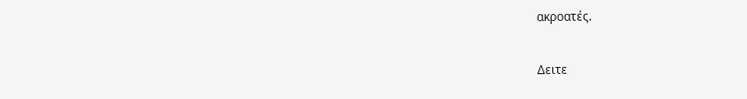ακροατές.

Δειτε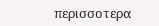περισσοτερα